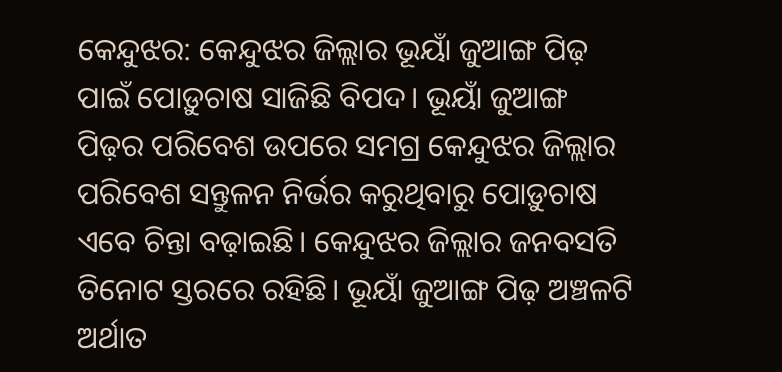କେନ୍ଦୁଝର: କେନ୍ଦୁଝର ଜିଲ୍ଲାର ଭୂୟାଁ ଜୁଆଙ୍ଗ ପିଢ଼ ପାଇଁ ପୋଡ଼ୁଚାଷ ସାଜିଛି ବିପଦ। ଭୂୟାଁ ଜୁଆଙ୍ଗ ପିଢ଼ର ପରିବେଶ ଉପରେ ସମଗ୍ର କେନ୍ଦୁଝର ଜିଲ୍ଲାର ପରିବେଶ ସନ୍ତୁଳନ ନିର୍ଭର କରୁଥିବାରୁ ପୋଡ଼ୁଚାଷ ଏବେ ଚିନ୍ତା ବଢ଼ାଇଛି। କେନ୍ଦୁଝର ଜିଲ୍ଲାର ଜନବସତି ତିନୋଟ ସ୍ତରରେ ରହିଛି। ଭୂୟାଁ ଜୁଆଙ୍ଗ ପିଢ଼ ଅଞ୍ଚଳଟି ଅର୍ଥାତ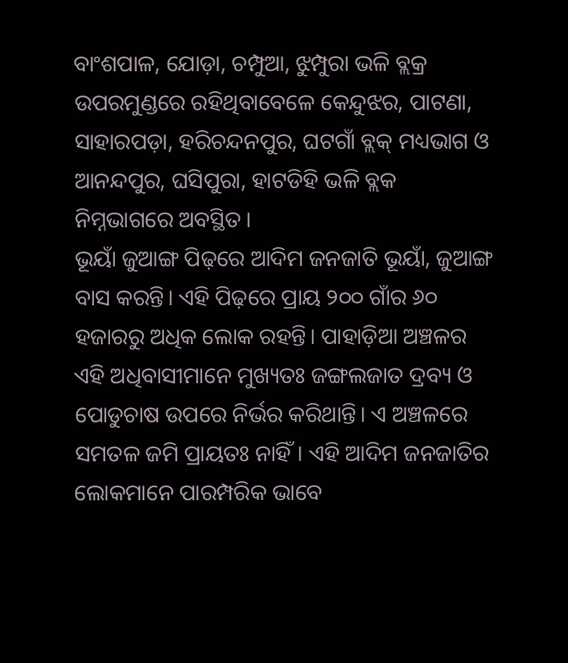ବାଂଶପାଳ, ଯୋଡ଼ା, ଚମ୍ପୁଆ, ଝୁମ୍ପୁରା ଭଳି ବ୍ଲକ୍ର ଉପରମୁଣ୍ଡରେ ରହିଥିବାବେଳେ କେନ୍ଦୁଝର, ପାଟଣା, ସାହାରପଡ଼ା, ହରିଚନ୍ଦନପୁର, ଘଟଗାଁ ବ୍ଲକ୍ ମଧ୍ୟଭାଗ ଓ ଆନନ୍ଦପୁର, ଘସିପୁରା, ହାଟଡିହି ଭଳି ବ୍ଲକ ନିମ୍ନଭାଗରେ ଅବସ୍ଥିତ।
ଭୂୟାଁ ଜୁଆଙ୍ଗ ପିଢ଼ରେ ଆଦିମ ଜନଜାତି ଭୂୟାଁ, ଜୁଆଙ୍ଗ ବାସ କରନ୍ତି। ଏହି ପିଢ଼ରେ ପ୍ରାୟ ୨୦୦ ଗାଁର ୬୦ ହଜାରରୁ ଅଧିକ ଲୋକ ରହନ୍ତି। ପାହାଡ଼ିଆ ଅଞ୍ଚଳର ଏହି ଅଧିବାସୀମାନେ ମୁଖ୍ୟତଃ ଜଙ୍ଗଲଜାତ ଦ୍ରବ୍ୟ ଓ ପୋଡୁଚାଷ ଉପରେ ନିର୍ଭର କରିଥାନ୍ତି। ଏ ଅଞ୍ଚଳରେ ସମତଳ ଜମି ପ୍ରାୟତଃ ନାହିଁ। ଏହି ଆଦିମ ଜନଜାତିର ଲୋକମାନେ ପାରମ୍ପରିକ ଭାବେ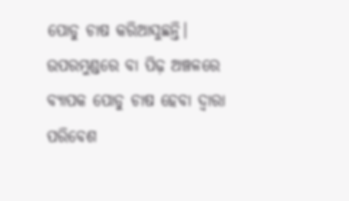ପୋଡୁ ଚାଷ କରିଆସୁଛନ୍ତି। ଉପରମୁଣ୍ଡରେ ବା ପିଢ଼ ଅଞ୍ଚଳରେ ବ୍ୟାପକ ପୋଡୁ ଚାଷ ହେବା ଦ୍ବାରା ପରିବେଶ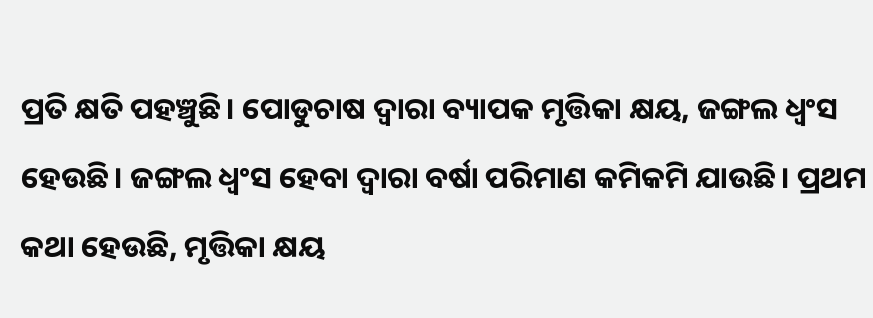ପ୍ରତି କ୍ଷତି ପହଞ୍ଚୁଛି। ପୋଡୁଚାଷ ଦ୍ବାରା ବ୍ୟାପକ ମୃତ୍ତିକା କ୍ଷୟ, ଜଙ୍ଗଲ ଧ୍ବଂସ ହେଉଛି। ଜଙ୍ଗଲ ଧ୍ବଂସ ହେବା ଦ୍ବାରା ବର୍ଷା ପରିମାଣ କମିକମି ଯାଉଛି। ପ୍ରଥମ କଥା ହେଉଛି, ମୃତ୍ତିକା କ୍ଷୟ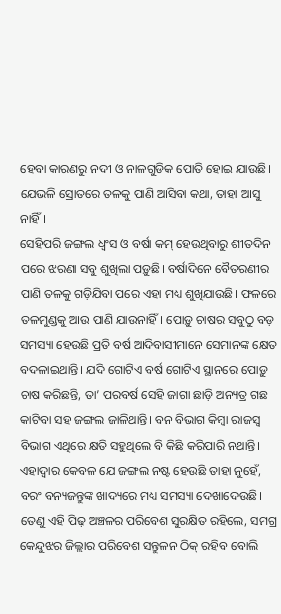ହେବା କାରଣରୁ ନଦୀ ଓ ନାଳଗୁଡିକ ପୋତି ହୋଇ ଯାଉଛି। ଯେଭଳି ସ୍ରୋତରେ ତଳକୁ ପାଣି ଆସିବା କଥା, ତାହା ଆସୁ ନାହିଁ।
ସେହିପରି ଜଙ୍ଗଲ ଧ୍ବଂସ ଓ ବର୍ଷା କମ୍ ହେଉଥିବାରୁ ଶୀତଦିନ ପରେ ଝରଣା ସବୁ ଶୁଖିଲା ପଡ଼ୁଛି। ବର୍ଷାଦିନେ ବୈତରଣୀର ପାଣି ତଳକୁ ଗଡ଼ିଯିବା ପରେ ଏହା ମଧ୍ୟ ଶୁଖିଯାଉଛି। ଫଳରେ ତଳମୁଣ୍ଡକୁ ଆଉ ପାଣି ଯାଉନାହିଁ। ପୋଡ଼ୁ ଚାଷର ସବୁଠୁ ବଡ଼ ସମସ୍ୟା ହେଉଛି ପ୍ରତି ବର୍ଷ ଆଦିବାସୀମାନେ ସେମାନଙ୍କ କ୍ଷେତ ବଦଳାଇଥାନ୍ତି। ଯଦି ଗୋଟିଏ ବର୍ଷ ଗୋଟିଏ ସ୍ଥାନରେ ପୋଡ଼ୁ ଚାଷ କରିଛନ୍ତି, ତା’ ପରବର୍ଷ ସେହି ଜାଗା ଛାଡ଼ି ଅନ୍ୟତ୍ର ଗଛ କାଟିବା ସହ ଜଙ୍ଗଲ ଜାଳିଥାନ୍ତି। ବନ ବିଭାଗ କିମ୍ବା ରାଜସ୍ବ ବିଭାଗ ଏଥିରେ କ୍ଷତି ସହୁଥିଲେ ବି କିଛି କରିପାରି ନଥାନ୍ତି। ଏହାଦ୍ବାର କେବଳ ଯେ ଜଙ୍ଗଲ ନଷ୍ଟ ହେଉଛି ତାହା ନୁହେଁ, ବରଂ ବନ୍ୟଜନ୍ତୁଙ୍କ ଖାଦ୍ୟରେ ମଧ୍ୟ ସମସ୍ୟା ଦେଖାଦେଉଛି। ତେଣୁ ଏହି ପିଢ଼ ଅଞ୍ଚଳର ପରିବେଶ ସୁରକ୍ଷିତ ରହିଲେ, ସମଗ୍ର କେନ୍ଦୁଝର ଜିଲ୍ଲାର ପରିବେଶ ସନ୍ତୁଳନ ଠିକ୍ ରହିବ ବୋଲି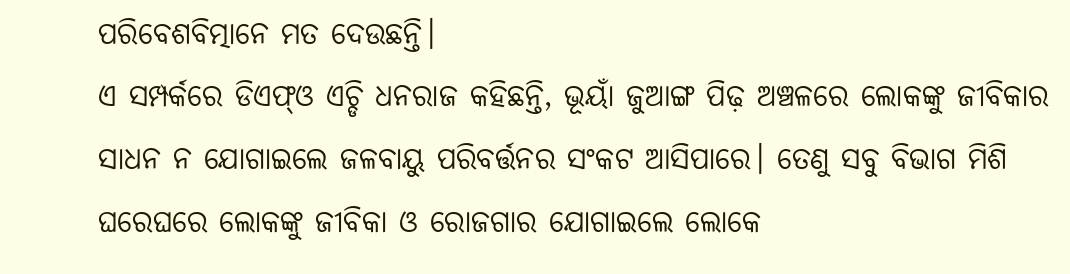ପରିବେଶବିତ୍ମାନେ ମତ ଦେଉଛନ୍ତି।
ଏ ସମ୍ପର୍କରେ ଡିଏଫ୍ଓ ଏଚ୍ଡି ଧନରାଜ କହିଛନ୍ତି, ଭୂୟାଁ ଜୁଆଙ୍ଗ ପିଢ଼ ଅଞ୍ଚଳରେ ଲୋକଙ୍କୁ ଜୀବିକାର ସାଧନ ନ ଯୋଗାଇଲେ ଜଳବାୟୁ ପରିବର୍ତ୍ତନର ସଂକଟ ଆସିପାରେ। ତେଣୁ ସବୁ ବିଭାଗ ମିଶି ଘରେଘରେ ଲୋକଙ୍କୁ ଜୀବିକା ଓ ରୋଜଗାର ଯୋଗାଇଲେ ଲୋକେ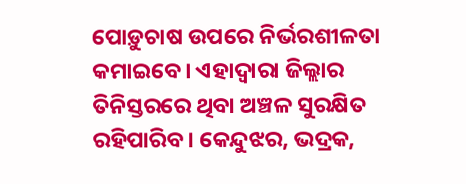ପୋଡ଼ୁଚାଷ ଉପରେ ନିର୍ଭରଶୀଳତା କମାଇବେ। ଏହାଦ୍ବାରା ଜିଲ୍ଲାର ତିନିସ୍ତରରେ ଥିବା ଅଞ୍ଚଳ ସୁରକ୍ଷିତ ରହିପାରିବ। କେନ୍ଦୁଝର, ଭଦ୍ରକ,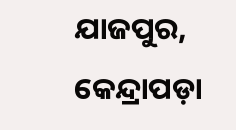ଯାଜପୁର, କେନ୍ଦ୍ରାପଡ଼ା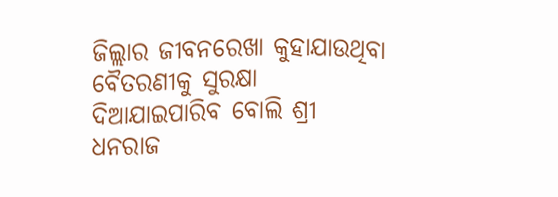ଜିଲ୍ଲାର ଜୀବନରେଖା କୁହାଯାଉଥିବା ବୈତରଣୀକୁ ସୁରକ୍ଷା ଦିଆଯାଇପାରିବ ବୋଲି ଶ୍ରୀ ଧନରାଜ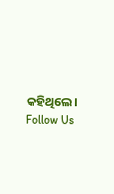କହିଥିଲେ।
Follow Us